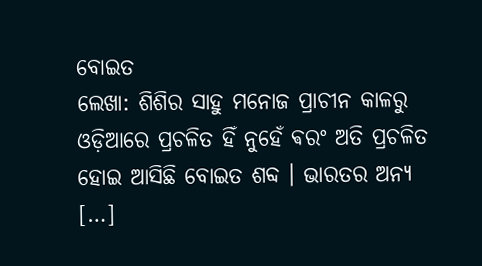ବୋଇତ
ଲେଖା: ଶିଶିର ସାହୁ ମନୋଜ ପ୍ରାଚୀନ କାଳରୁ ଓଡ଼ିଆରେ ପ୍ରଚଳିତ ହିଁ ନୁହେଁ ଵରଂ ଅତି ପ୍ରଚଳିତ ହୋଇ ଆସିଛି ବୋଇତ ଶବ୍ଦ । ଭାରତର ଅନ୍ୟ […]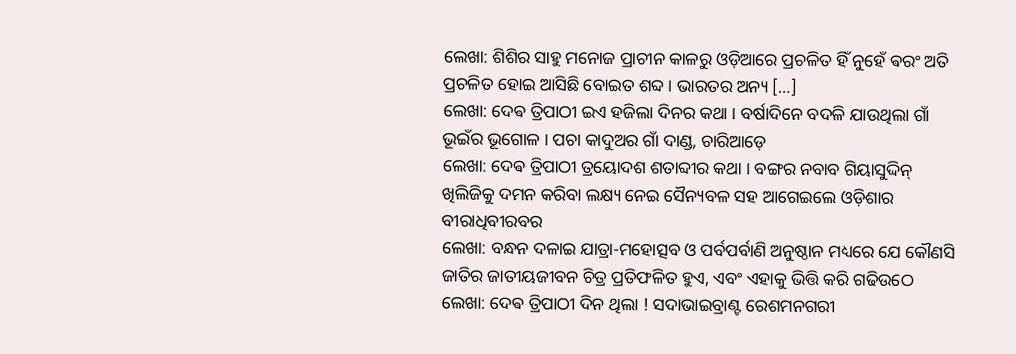ଲେଖା: ଶିଶିର ସାହୁ ମନୋଜ ପ୍ରାଚୀନ କାଳରୁ ଓଡ଼ିଆରେ ପ୍ରଚଳିତ ହିଁ ନୁହେଁ ଵରଂ ଅତି ପ୍ରଚଳିତ ହୋଇ ଆସିଛି ବୋଇତ ଶବ୍ଦ । ଭାରତର ଅନ୍ୟ […]
ଲେଖା: ଦେଵ ତ୍ରିପାଠୀ ଇଏ ହଜିଲା ଦିନର କଥା । ବର୍ଷାଦିନେ ବଦଳି ଯାଉଥିଲା ଗାଁ ଭୂଇଁର ଭୂଗୋଳ । ପଚା କାଦୁଅର ଗାଁ ଦାଣ୍ଡ, ଚାରିଆଡ଼େ
ଲେଖା: ଦେଵ ତ୍ରିପାଠୀ ତ୍ରୟୋଦଶ ଶତାବ୍ଦୀର କଥା । ବଙ୍ଗର ନବାବ ଗିୟାସୁଦ୍ଦିନ୍ ଖିଲିଜିକୁ ଦମନ କରିବା ଲକ୍ଷ୍ୟ ନେଇ ସୈନ୍ୟବଳ ସହ ଆଗେଇଲେ ଓଡ଼ିଶାର ବୀରାଧିବୀରବର
ଲେଖା: ବନ୍ଧନ ଦଳାଇ ଯାତ୍ରା-ମହୋତ୍ସବ ଓ ପର୍ବପର୍ବାଣି ଅନୁଷ୍ଠାନ ମଧ୍ୟରେ ଯେ କୌଣସି ଜାତିର ଜାତୀୟଜୀବନ ଚିତ୍ର ପ୍ରତିଫଳିତ ହୁଏ, ଏବଂ ଏହାକୁ ଭିତ୍ତି କରି ଗଢିଉଠେ
ଲେଖା: ଦେଵ ତ୍ରିପାଠୀ ଦିନ ଥିଲା ! ସଦାଭାଇବ୍ରାଣ୍ଟ ରେଶମନଗରୀ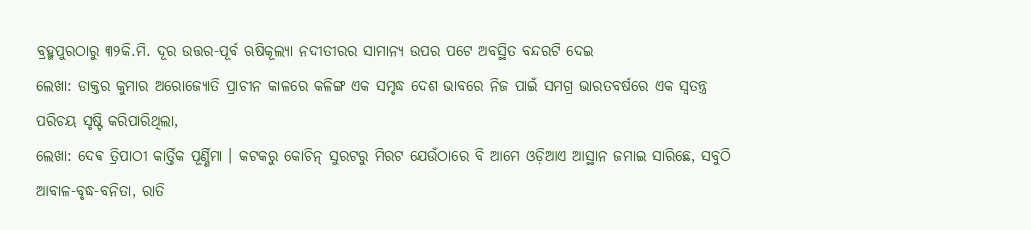ବ୍ରହ୍ମପୁରଠାରୁ ୩୨କି.ମି. ଦୂର ଉତ୍ତର-ପୂର୍ବ ଋଷିକୂଲ୍ୟା ନଦୀତୀରର ସାମାନ୍ୟ ଉପର ପଟେ ଅବସ୍ଥିତ ବନ୍ଦରଟି ଦେଇ
ଲେଖା: ଡାକ୍ତର କୁମାର ଅରୋଜ୍ୟୋତି ପ୍ରାଚୀନ କାଳରେ କଳିଙ୍ଗ ଏକ ସମୃଦ୍ଧ ଦେଶ ଭାବରେ ନିଜ ପାଇଁ ସମଗ୍ର ଭାରତବର୍ଷରେ ଏକ ସ୍ୱତନ୍ତ୍ର ପରିଚୟ ସୃଷ୍ଟି କରିପାରିଥିଲା,
ଲେଖା: ଦେଵ ତ୍ରିପାଠୀ କାର୍ତ୍ତିକ ପୂର୍ଣ୍ଣିମା । କଟକରୁ କୋଚିନ୍ ସୁରଟରୁ ମିରଟ ଯେଉଁଠାରେ ବି ଆମେ ଓଡ଼ିଆଏ ଆସ୍ଥାନ ଜମାଇ ସାରିଛେ, ସବୁଠି ଆବାଳ-ବୃଦ୍ଧ-ବନିତା, ରାତି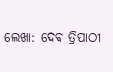ଲେଖା: ଦେଵ ତ୍ରିପାଠୀ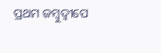ପ୍ରଥମ ଜମ୍ବୁଦ୍ଵୀପେ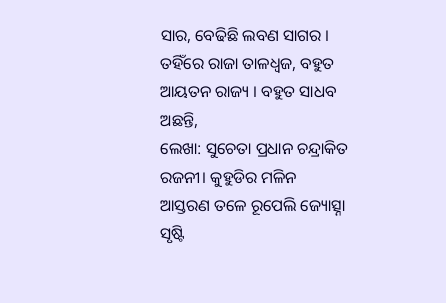ସାର, ବେଢିଛି ଲବଣ ସାଗର । ତହିଁରେ ରାଜା ତାଳଧ୍ୱଜ, ବହୁତ ଆୟତନ ରାଜ୍ୟ । ବହୁତ ସାଧବ ଅଛନ୍ତି,
ଲେଖା: ସୁଚେତା ପ୍ରଧାନ ଚନ୍ଦ୍ରାକିତ ରଜନୀ। କୁହୁଡିର ମଳିନ ଆସ୍ତରଣ ତଳେ ରୂପେଲି ଜ୍ୟୋତ୍ସ୍ନା ସୃଷ୍ଟି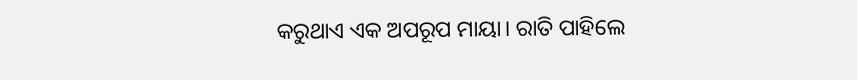କରୁଥାଏ ଏକ ଅପରୂପ ମାୟା। ରାତି ପାହିଲେ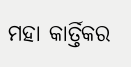ମହା କାର୍ତ୍ତିକର